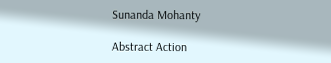Sunanda Mohanty

Abstract Action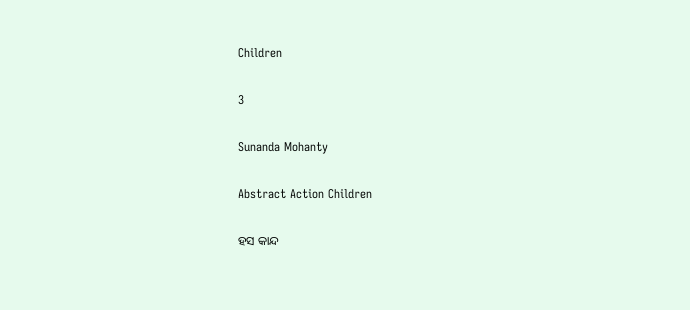Children

3

Sunanda Mohanty

Abstract Action Children

ହସ କାନ୍ଦ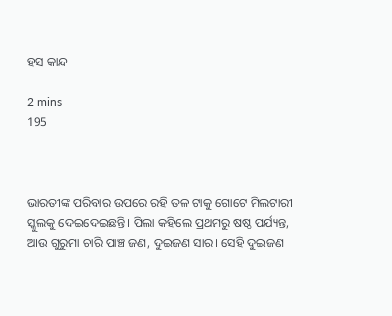ହସ କାନ୍ଦ

2 mins
195



ଭାରତୀଙ୍କ ପରିବାର ଉପରେ ରହି ତଳ ଟାକୁ ଗୋଟେ ମିଲଟାରୀ ସ୍କୁଲକୁ ଦେଇଦେଇଛନ୍ତି। ପିଲା କହିଲେ ପ୍ରଥମରୁ ଷଷ୍ଠ ପର୍ଯ୍ୟନ୍ତ, ଆଉ ଗୁରୁମା ଚାରି ପାଞ୍ଚ ଜଣ, ଦୁଇଜଣ ସାର। ସେହି ଦୁଇଜଣ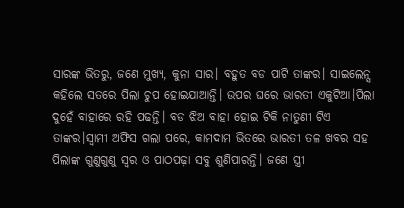ସାରଙ୍କ ଭିତରୁ, ଜଣେ ମୁଖ୍ୟ, କୁନା ସାର। ବହୁତ ବଡ ପାଟି ତାଙ୍କର। ସାଇଲେନ୍ସ କହିଲେ ସତରେ ପିଲା ଚୁପ ହୋଇଯାଆନ୍ତି। ଉପର ଘରେ ଭାରତୀ ଏକୁଟିଆ।ପିଲା ଦୁହେଁ ବାହାରେ ରହି ପଢନ୍ତି। ବଡ ଝିଅ ବାହା ହୋଇ ଟିକି ନାତୁଣୀ ଟିଏ ତାଙ୍କର।ସ୍ୱାମୀ ଅଫିସ ଗଲା ପରେ, କାମଦାମ ଭିତରେ ଭାରତୀ ତଳ ଖବର ସହ ପିଲାଙ୍କ ଗୁଣୁଗୁଣୁ ସ୍ୱର ଓ ପାଠପଢ଼ା ସବୁ ଶୁଣିପାରନ୍ତି। ଜଣେ ସ୍ତ୍ରୀ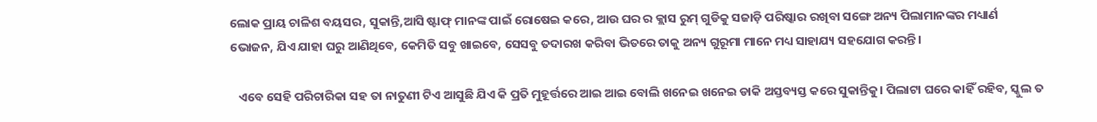ଲୋକ ପ୍ରାୟ ଚାଳିଶ ବୟସର, ସୁକାନ୍ତି,ଆସି ଷ୍ଟାଫ୍ ମାନଙ୍କ ପାଇଁ ରୋଷେଇ କରେ, ଆଉ ଘର ର କ୍ଲାସ ରୁମ୍ ଗୁଡିକୁ ସଜାଡ଼ି ପରିଷ୍କାର ରଖିବା ସଙ୍ଗେ ଅନ୍ୟ ପିଲାମାନଙ୍କର ମଧ୍ୟାର୍ଣ ଭୋଜନ, ଯିଏ ଯାହା ଘରୁ ଆଣିଥିବେ, କେମିତି ସବୁ ଖାଇବେ, ସେସବୁ ତଦାରଖ କରିବା ଭିତରେ ତାକୁ ଅନ୍ୟ ଗୁରୂମା ମାନେ ମଧ୍ୟ ସାହାଯ୍ୟ ସହଯୋଗ କରନ୍ତି।

   ଏବେ ସେହି ପରିଚାରିକା ସହ ତା ନାତୁଣୀ ଟିଏ ଆସୁଛି ଯିଏ କି ପ୍ରତି ମୁହୂର୍ତ୍ତରେ ଆଇ ଆଇ ବୋଲି ଖନେଇ ଖନେଇ ଡାକି ଅସ୍ତବ୍ୟସ୍ତ କରେ ସୁକାନ୍ତିକୁ। ପିଲାଟା ଘରେ କାହିଁ ରହିବ, ସ୍କୁଲ ତ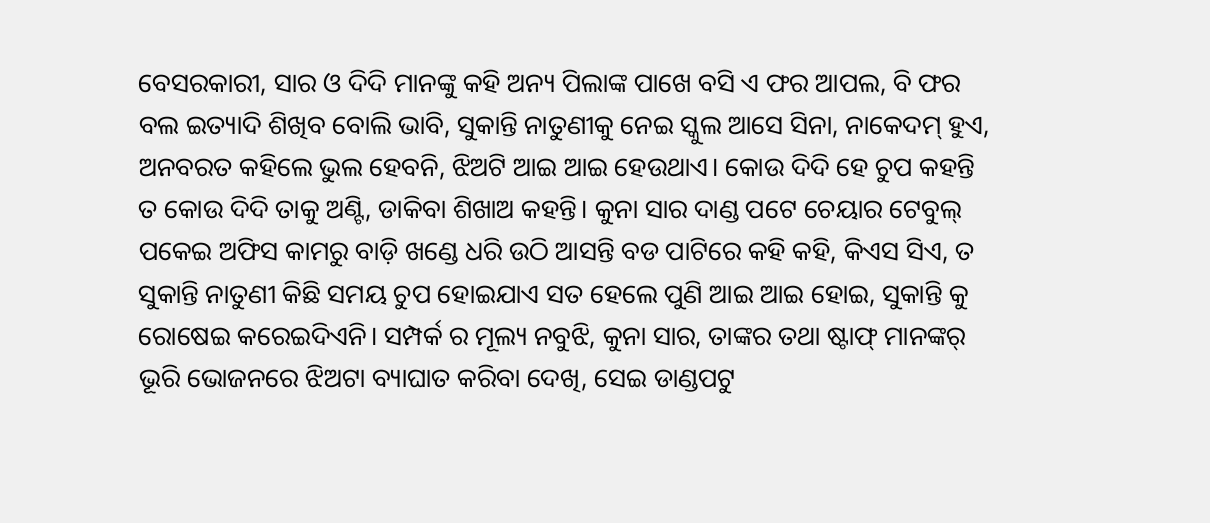ବେସରକାରୀ, ସାର ଓ ଦିଦି ମାନଙ୍କୁ କହି ଅନ୍ୟ ପିଲାଙ୍କ ପାଖେ ବସି ଏ ଫର ଆପଲ, ବି ଫର ବଲ ଇତ୍ୟାଦି ଶିଖିବ ବୋଲି ଭାବି, ସୁକାନ୍ତି ନାତୁଣୀକୁ ନେଇ ସ୍କୁଲ ଆସେ ସିନା, ନାକେଦମ୍ ହୁଏ, ଅନବରତ କହିଲେ ଭୁଲ ହେବନି, ଝିଅଟି ଆଇ ଆଇ ହେଉଥାଏ। କୋଉ ଦିଦି ହେ ଚୁପ କହନ୍ତି ତ କୋଉ ଦିଦି ତାକୁ ଅଣ୍ଟି, ଡାକିବା ଶିଖାଅ କହନ୍ତି। କୁନା ସାର ଦାଣ୍ଡ ପଟେ ଚେୟାର ଟେବୁଲ୍ ପକେଇ ଅଫିସ କାମରୁ ବାଡ଼ି ଖଣ୍ଡେ ଧରି ଉଠି ଆସନ୍ତି ବଡ ପାଟିରେ କହି କହି, କିଏସ ସିଏ, ତ ସୁକାନ୍ତି ନାତୁଣୀ କିଛି ସମୟ ଚୁପ ହୋଇଯାଏ ସତ ହେଲେ ପୁଣି ଆଇ ଆଇ ହୋଇ, ସୁକାନ୍ତି କୁ ରୋଷେଇ କରେଇଦିଏନି। ସମ୍ପର୍କ ର ମୂଲ୍ୟ ନବୁଝି, କୁନା ସାର, ତାଙ୍କର ତଥା ଷ୍ଟାଫ୍ ମାନଙ୍କର୍ ଭୂରି ଭୋଜନରେ ଝିଅଟା ବ୍ୟାଘାତ କରିବା ଦେଖି, ସେଇ ଡାଣ୍ଡପଟୁ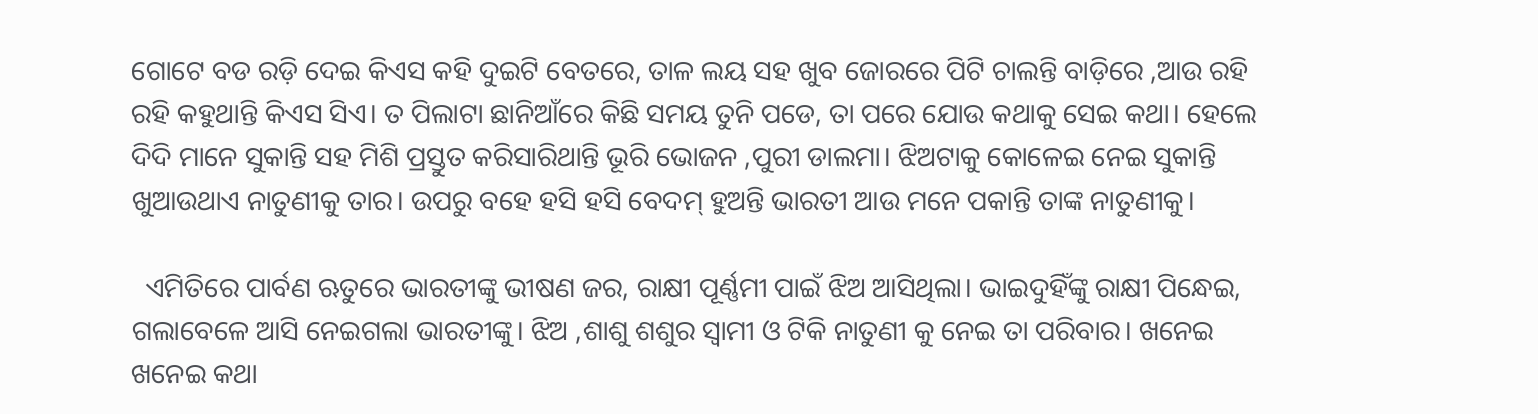ଗୋଟେ ବଡ ରଡ଼ି ଦେଇ କିଏସ କହି ଦୁଇଟି ବେତରେ, ତାଳ ଲୟ ସହ ଖୁବ ଜୋରରେ ପିଟି ଚାଲନ୍ତି ବାଡ଼ିରେ ,ଆଉ ରହି ରହି କହୁଥାନ୍ତି କିଏସ ସିଏ। ତ ପିଲାଟା ଛାନିଆଁରେ କିଛି ସମୟ ତୁନି ପଡେ, ତା ପରେ ଯୋଉ କଥାକୁ ସେଇ କଥା। ହେଲେ ଦିଦି ମାନେ ସୁକାନ୍ତି ସହ ମିଶି ପ୍ରସ୍ତୁତ କରିସାରିଥାନ୍ତି ଭୂରି ଭୋଜନ ,ପୁରୀ ଡାଲମା। ଝିଅଟାକୁ କୋଳେଇ ନେଇ ସୁକାନ୍ତି ଖୁଆଉଥାଏ ନାତୁଣୀକୁ ତାର। ଉପରୁ ବହେ ହସି ହସି ବେଦମ୍ ହୁଅନ୍ତି ଭାରତୀ ଆଉ ମନେ ପକାନ୍ତି ତାଙ୍କ ନାତୁଣୀକୁ।

  ଏମିତିରେ ପାର୍ବଣ ଋତୁରେ ଭାରତୀଙ୍କୁ ଭୀଷଣ ଜର, ରାକ୍ଷୀ ପୂର୍ଣ୍ଣମୀ ପାଇଁ ଝିଅ ଆସିଥିଲା। ଭାଇଦୁହିଁଙ୍କୁ ରାକ୍ଷୀ ପିନ୍ଧେଇ, ଗଲାବେଳେ ଆସି ନେଇଗଲା ଭାରତୀଙ୍କୁ। ଝିଅ ,ଶାଶୁ ଶଶୁର ସ୍ଵାମୀ ଓ ଟିକି ନାତୁଣୀ କୁ ନେଇ ତା ପରିବାର। ଖନେଇ ଖନେଇ କଥା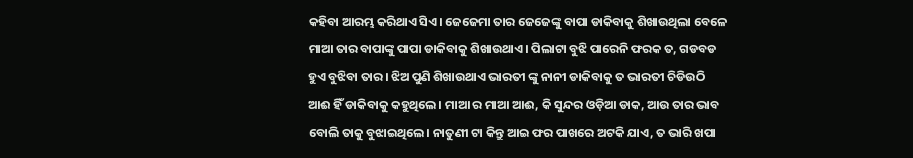କହିବା ଆରମ୍ଭ କରିଥାଏ ସିଏ। ଜେଜେମା ତାର ଜେଜେଙ୍କୁ ବାପା ଡାକିବାକୁ ଶିଖାଉଥିଲା ବେଳେ ମାଆ ତାର ବାପାଙ୍କୁ ପାପା ଡାକିବାକୁ ଶିଖାଉଥାଏ। ପିଲାଟା ବୁଝି ପାରେନି ଫରକ ତ, ଗଡବଡ ହୁଏ ବୁଝିବା ତାର। ଝିଅ ପୁଣି ଶିଖାଉଥାଏ ଭାରତୀ ଙ୍କୁ ନାନୀ ଡାକିବାକୁ ତ ଭାରତୀ ଚିଡିଉଠି ଆଈ ହିଁ ଡାକିବାକୁ କହୁଥିଲେ। ମାଆ ର ମାଆ ଆଈ, କି ସୁନ୍ଦର ଓଡ଼ିଆ ଡାକ, ଆଉ ତାର ଭାବ ବୋଲି ତାକୁ ବୁଝାଇଥିଲେ। ନାତୁଣୀ ଟା କିନ୍ତୁ ଆଇ ଫର ପାଖରେ ଅଟକି ଯାଏ, ତ ଭାରି ଖପା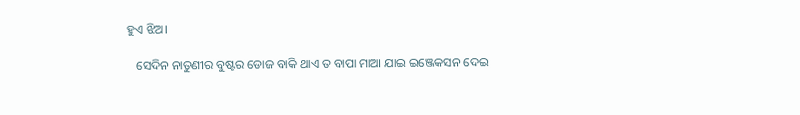ହୁଏ ଝିଅ।

   ସେଦିନ ନାତୁଣୀର ବୁଷ୍ଟର ଡୋଜ ବାକି ଥାଏ ତ ବାପା ମାଆ ଯାଇ ଇଞ୍ଜେକସନ ଦେଇ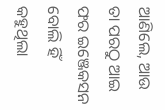ଆଣିଲେ, ଆଉ ତା ପରଠୁ ଆଇ ଫର ଇଞ୍ଜେକସନ ବୋଲି ହିଁ କହୁଥିଲା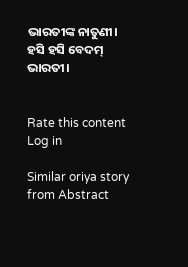ଭାରତୀଙ୍କ ନାତୁଣୀ। ହସି ହସି ବେଦମ୍ ଭାରତୀ।


Rate this content
Log in

Similar oriya story from Abstract